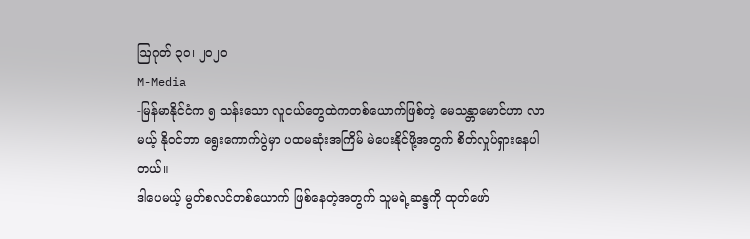ဩဂုတ် ၃၀၊ ၂၀၂၀
M-Media
-မြန်မာနိုင်ငံက ၅ သန်းသော လူငယ်တွေထဲကတစ်ယောက်ဖြစ်တဲ့ မေသန္တာမောင်ဟာ လာမယ့် နို၀င်ဘာ ရွေးကောက်ပွဲမှာ ပထမဆုံးအကြိမ် မဲပေးနိုင်ဖို့အတွက် စိတ်လှုပ်ရှားနေပါတယ်။
ဒါပေမယ့် မွတ်စလင်တစ်ယောက် ဖြစ်နေတဲ့အတွက် သူမရဲ့ဆန္ဒကို ထုတ်ဖော်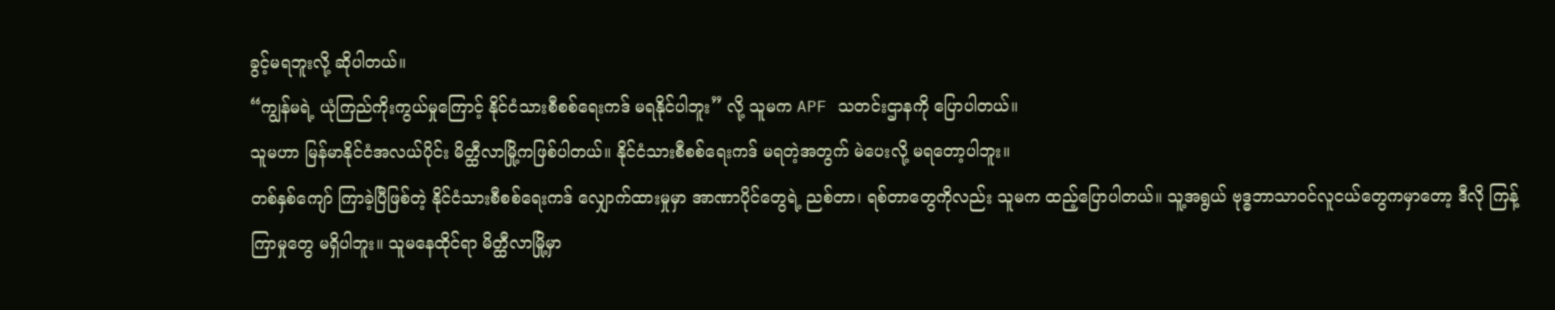ခွင့်မရဘူးလို့ ဆိုပါတယ်။
“ကျွန်မရဲ့ ယုံကြည်ကိုးကွယ်မှုကြောင့် နိုင်ငံသားစီစစ်ရေးကဒ် မရနိုင်ပါဘူး” လို့ သူမက APF သတင်းဌာနကို ပြောပါတယ်။
သူမဟာ မြန်မာနိုင်ငံအလယ်ပိုင်း မိတ္ထီလာမြို့ကဖြစ်ပါတယ်။ နိုင်ငံသားစီစစ်ရေးကဒ် မရတဲ့အတွက် မဲပေးလို့ မရတော့ပါဘူး။
တစ်နှစ်ကျော် ကြာခဲ့ပြီဖြစ်တဲ့ နိုင်ငံသားစီစစ်ရေးကဒ် လျှောက်ထားမှုမှာ အာဏာပိုင်တွေရဲ့ ညစ်တာ၊ ရစ်တာတွေကိုလည်း သူမက ထည့်ပြောပါတယ်။ သူ့အရွယ် ဗုဒ္ဓဘာသာ၀င်လူငယ်တွေကမှာတော့ ဒီလို ကြန့်ကြာမှုတွေ မရှိပါဘူး။ သူမနေထိုင်ရာ မိတ္ထီလာမြို့မှာ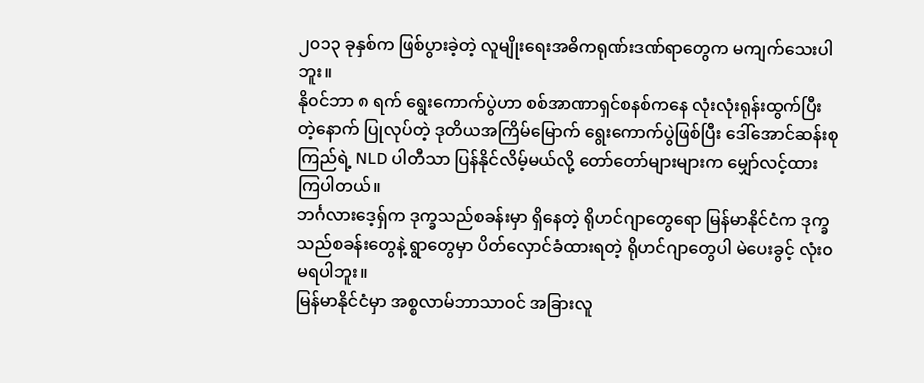၂၀၁၃ ခုနှစ်က ဖြစ်ပွားခဲ့တဲ့ လူမျိုးရေးအဓိကရုဏ်းဒဏ်ရာတွေက မကျက်သေးပါဘူး။
နို၀င်ဘာ ၈ ရက် ရွေးကောက်ပွဲဟာ စစ်အာဏာရှင်စနစ်ကနေ လုံးလုံးရုန်းထွက်ပြီးတဲ့နောက် ပြုလုပ်တဲ့ ဒုတိယအကြိမ်မြောက် ရွေးကောက်ပွဲဖြစ်ပြီး ဒေါ်အောင်ဆန်းစုကြည်ရဲ့ NLD ပါတီသာ ပြန်နိုင်လိမ့်မယ်လို့ တော်တော်များများက မျှော်လင့်ထားကြပါတယ်။
ဘင်္ဂလားဒေ့ရှ်က ဒုက္ခသည်စခန်းမှာ ရှိနေတဲ့ ရိုဟင်ဂျာတွေရော မြန်မာနိုင်ငံက ဒုက္ခသည်စခန်းတွေနဲ့ ရွာတွေမှာ ပိတ်လှောင်ခံထားရတဲ့ ရိုဟင်ဂျာတွေပါ မဲပေးခွင့် လုံး၀ မရပါဘူး။
မြန်မာနိုင်ငံမှာ အစ္စလာမ်ဘာသာဝင် အခြားလူ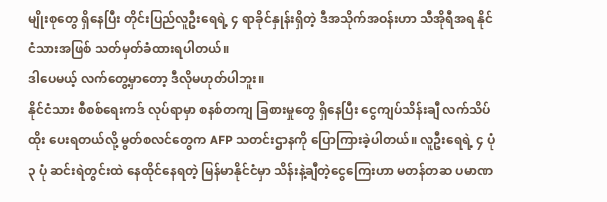မျိုးစုတွေ ရှိနေပြီး တိုင်းပြည်လူဦးရေရဲ့ ၄ ရာခိုင်နှုန်းရှိတဲ့ ဒီအသိုက်အဝန်းဟာ သီအိုရီအရ နိုင်ငံသားအဖြစ် သတ်မှတ်ခံထားရပါတယ်။
ဒါပေမယ့် လက်တွေ့မှာတော့ ဒီလိုမဟုတ်ပါဘူး။
နိုင်ငံသား စီစစ်ရေးကဒ် လုပ်ရာမှာ စနစ်တကျ ခြစားမှုတွေ ရှိနေပြီး ငွေကျပ်သိန်းချီ လက်သိပ်ထိုး ပေးရတယ်လို့ မွတ်စလင်တွေက AFP သတင်းဌာနကို ပြောကြားခဲ့ပါတယ်။ လူဦးရေရဲ့ ၄ ပုံ ၃ ပုံ ဆင်းရဲတွင်းထဲ နေထိုင်နေရတဲ့ မြန်မာနိုင်ငံမှာ သိန်းနဲ့ချီတဲ့ငွေကြေးဟာ မတန်တဆ ပမာဏ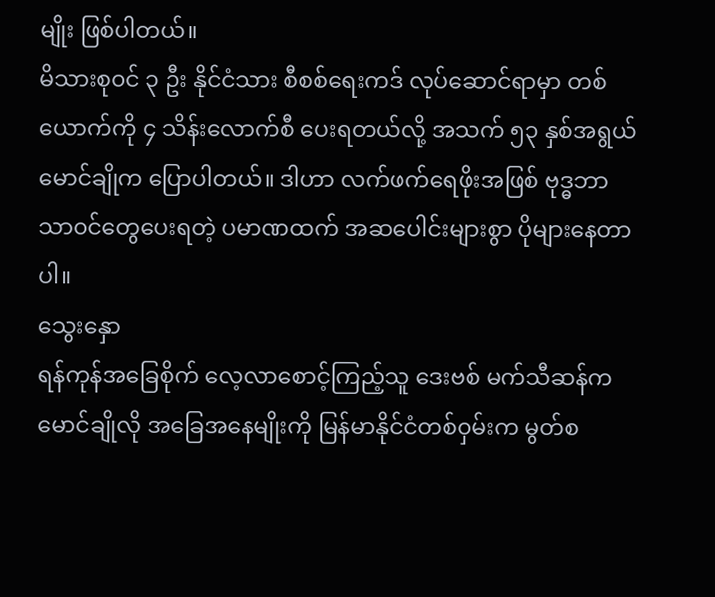မျိုး ဖြစ်ပါတယ်။
မိသားစု၀င် ၃ ဦး နိုင်ငံသား စီစစ်ရေးကဒ် လုပ်ဆောင်ရာမှာ တစ်ယောက်ကို ၄ သိန်းလောက်စီ ပေးရတယ်လို့ အသက် ၅၃ နှစ်အရွယ် မောင်ချိုက ပြောပါတယ်။ ဒါဟာ လက်ဖက်ရေဖိုးအဖြစ် ဗုဒ္ဓဘာသာ၀င်တွေပေးရတဲ့ ပမာဏထက် အဆပေါင်းများစွာ ပိုများနေတာပါ။
သွေးနှော
ရန်ကုန်အခြေစိုက် လေ့လာစောင့်ကြည့်သူ ဒေးဗစ် မက်သီဆန်က မောင်ချိုလို အခြေအနေမျိုးကို မြန်မာနိုင်ငံတစ်၀ှမ်းက မွတ်စ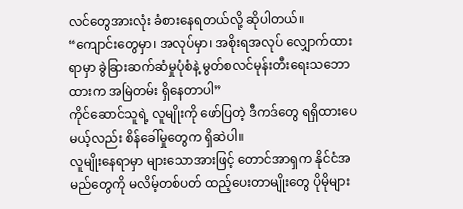လင်တွေအားလုံး ခံစားနေရတယ်လို့ ဆိုပါတယ်။
“ကျောင်းတွေမှာ၊ အလုပ်မှာ၊ အစိုးရအလုပ် လျှောက်ထားရာမှာ ခွဲခြားဆက်ဆံမှုပုံစံနဲ့ မွတ်စလင်မုန်းတီးရေးသဘောထားက အမြဲတမ်း ရှိနေတာပါ”
ကိုင်ဆောင်သူရဲ့ လူမျိုးကို ဖော်ပြတဲ့ ဒီကဒ်တွေ ရရှိထားပေမယ့်လည်း စိန်ခေါ်မှုတွေက ရှိဆဲပါ။
လူမျိုးနေရာမှာ များသောအားဖြင့် တောင်အာရှက နိုင်ငံအမည်တွေကို မလိမ့်တစ်ပတ် ထည့်ပေးတာမျိုးတွေ ပိုမိုများ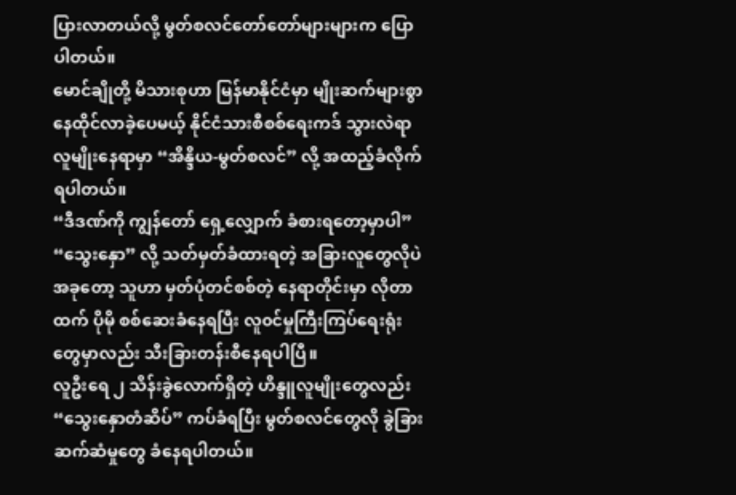ပြားလာတယ်လို့ မွတ်စလင်တော်တော်များများက ပြောပါတယ်။
မောင်ချိုတို့ မိသားစုဟာ မြန်မာနိုင်ငံမှာ မျိုးဆက်များစွာ နေထိုင်လာခဲ့ပေမယ့် နိုင်ငံသားစီစစ်ရေးကဒ် သွားလဲရာ လူမျိုးနေရာမှာ “အိန္ဒိယ-မွတ်စလင်” လို့ အထည့်ခံလိုက်ရပါတယ်။
“ဒီဒဏ်ကို ကျွန်တော် ရှေ့လျှောက် ခံစားရတော့မှာပါ”
“သွေးနှော” လို့ သတ်မှတ်ခံထားရတဲ့ အခြားလူတွေလိုပဲ အခုတော့ သူဟာ မှတ်ပုံတင်စစ်တဲ့ နေရာတိုင်းမှာ လိုတာထက် ပိုမို စစ်ဆေးခံနေရပြီး လူ၀င်မှုကြီးကြပ်ရေးရုံးတွေမှာလည်း သီးခြားတန်းစီနေရပါပြီ။
လူဦးရေ ၂ သိန်းခွဲလောက်ရှိတဲ့ ဟိန္ဒူလူမျိုးတွေလည်း “သွေးနှောတံဆိပ်” ကပ်ခံရပြီး မွတ်စလင်တွေလို ခွဲခြားဆက်ဆံမှုတွေ ခံနေရပါတယ်။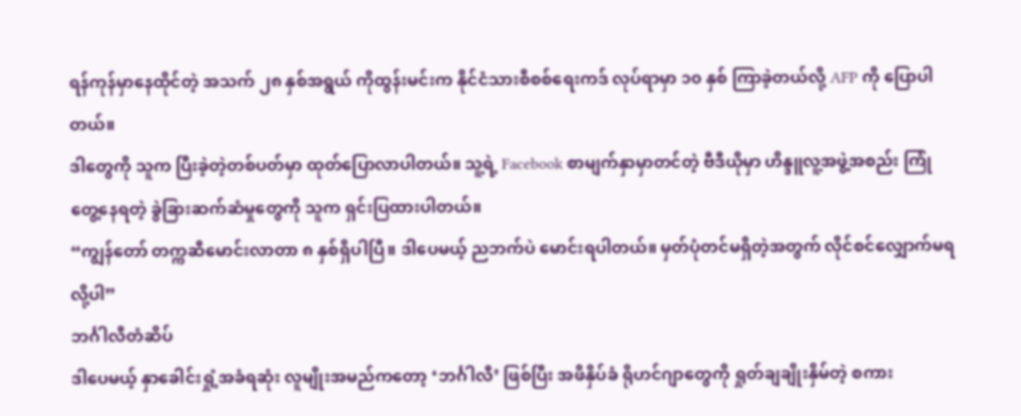ရန်ကုန်မှာနေထိုင်တဲ့ အသက် ၂၈ နှစ်အရွယ် ကိုထွန်းမင်းက နိုင်ငံသားစီစစ်ရေးကဒ် လုပ်ရာမှာ ၁၀ နှစ် ကြာခဲ့တယ်လို့ AFP ကို ပြောပါတယ်။
ဒါတွေကို သူက ပြီးခဲ့တဲ့တစ်ပတ်မှာ ထုတ်ပြောလာပါတယ်။ သူ့ရဲ့ Facebook စာမျက်နှာမှာတင်တဲ့ ဗီဒီယိုမှာ ဟိန္ဒူလူ့အဖွဲ့အစည်း ကြုံတွေ့နေရတဲ့ ခွဲခြားဆက်ဆံမှုတွေကို သူက ရှင်းပြထားပါတယ်။
“ကျွန်တော် တက္ကဆီမောင်းလာတာ ၈ နှစ်ရှိပါပြီ။ ဒါပေမယ့် ညဘက်ပဲ မောင်းရပါတယ်။ မှတ်ပုံတင်မရှိတဲ့အတွက် လိုင်စင်လျှောက်မရလို့ပါ”
ဘင်္ဂါလီတံဆိပ်
ဒါပေမယ့် နှာခေါင်းရှုံ့အခံရဆုံး လူမျိုးအမည်ကတော့ ‘ဘင်္ဂါလီ’ ဖြစ်ပြီး အဖိနှိပ်ခံ ရိုဟင်ဂျာတွေကို ရှုတ်ချချိုးနှိမ်တဲ့ စကား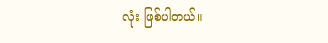လုံး ဖြစ်ပါတယ်။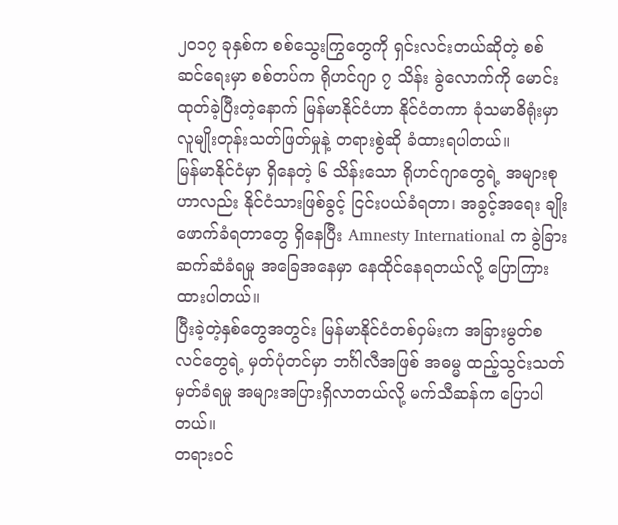၂၀၁၇ ခုနှစ်က စစ်သွေးကြွတွေကို ရှင်းလင်းတယ်ဆိုတဲ့ စစ်ဆင်ရေးမှာ စစ်တပ်က ရိုဟင်ဂျာ ၇ သိန်း ခွဲလောက်ကို မောင်းထုတ်ခဲ့ပြီးတဲ့နောက် မြန်မာနိုင်ငံဟာ နိုင်ငံတကာ ခုံသမာဓိရုံးမှာ လူမျိုးတုန်းသတ်ဖြတ်မှုနဲ့ တရားစွဲဆို ခံထားရပါတယ်။
မြန်မာနိုင်ငံမှာ ရှိနေတဲ့ ၆ သိန်းသော ရိုဟင်ဂျာတွေရဲ့ အများစုဟာလည်း နိုင်ငံသားဖြစ်ခွင့် ငြင်းပယ်ခံရတာ၊ အခွင့်အရေး ချိုးဖောက်ခံရတာတွေ ရှိနေပြီး Amnesty International က ခွဲခြားဆက်ဆံခံရမှု အခြေအနေမှာ နေထိုင်နေရတယ်လို့ ပြောကြားထားပါတယ်။
ပြီးခဲ့တဲ့နှစ်တွေအတွင်း မြန်မာနိုင်ငံတစ်၀ှမ်းက အခြားမွတ်စလင်တွေရဲ့ မှတ်ပုံတင်မှာ ဘင်္ဂါလီအဖြစ် အဓမ္မ ထည့်သွင်းသတ်မှတ်ခံရမှု အများအပြားရှိလာတယ်လို့ မက်သီဆန်က ပြောပါတယ်။
တရား၀င်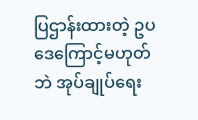ပြဌာန်းထားတဲ့ ဥပဒေကြောင့်မဟုတ်ဘဲ အုပ်ချုပ်ရေး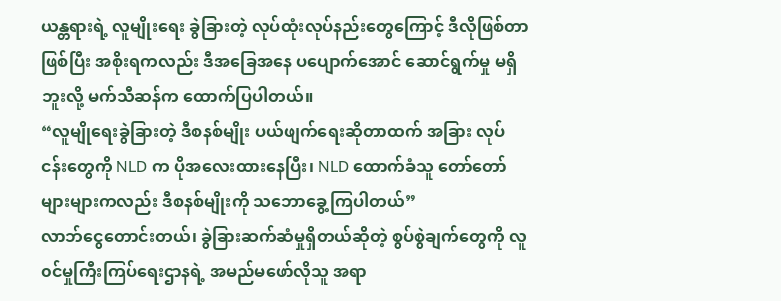ယန္တရားရဲ့ လူမျိုးရေး ခွဲခြားတဲ့ လုပ်ထုံးလုပ်နည်းတွေကြောင့် ဒီလိုဖြစ်တာဖြစ်ပြီး အစိုးရကလည်း ဒီအခြေအနေ ပပျောက်အောင် ဆောင်ရွက်မှု မရှိဘူးလို့ မက်သီဆန်က ထောက်ပြပါတယ်။
“လူမျိုရေးခွဲခြားတဲ့ ဒီစနစ်မျိုး ပယ်ဖျက်ရေးဆိုတာထက် အခြား လုပ်ငန်းတွေကို NLD က ပိုအလေးထားနေပြီး၊ NLD ထောက်ခံသူ တော်တော်များများကလည်း ဒီစနစ်မျိုးကို သဘောခွေ့ကြပါတယ်”
လာဘ်ငွေတောင်းတယ်၊ ခွဲခြားဆက်ဆံမှုရှိတယ်ဆိုတဲ့ စွပ်စွဲချက်တွေကို လူ၀င်မှုကြီးကြပ်ရေးဌာနရဲ့ အမည်မဖော်လိုသူ အရာ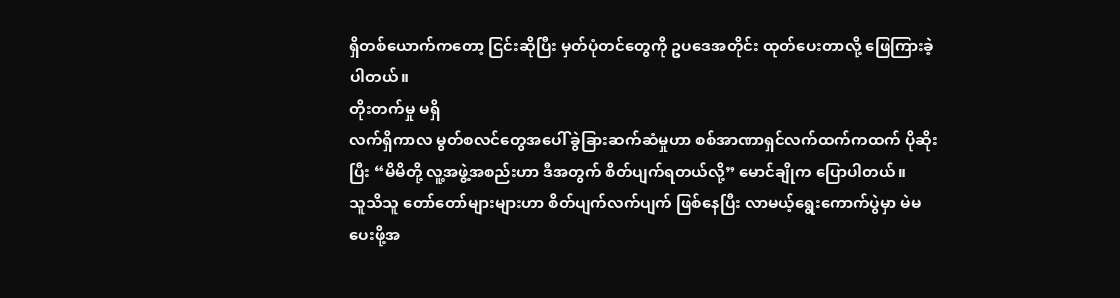ရှိတစ်ယောက်ကတော့ ငြင်းဆိုပြီး မှတ်ပုံတင်တွေကို ဥပဒေအတိုင်း ထုတ်ပေးတာလို့ ဖြေကြားခဲ့ပါတယ်။
တိုးတက်မှု မရှိ
လက်ရှိကာလ မွတ်စလင်တွေအပေါ် ခွဲခြားဆက်ဆံမှုဟာ စစ်အာဏာရှင်လက်ထက်ကထက် ပိုဆိုးပြီး “မိမိတို့ လူ့အဖွဲ့အစည်းဟာ ဒီအတွက် စိတ်ပျက်ရတယ်လို့” မောင်ချိုက ပြောပါတယ်။
သူသိသူ တော်တော်များများဟာ စိတ်ပျက်လက်ပျက် ဖြစ်နေပြီး လာမယ့်ရွေးကောက်ပွဲမှာ မဲမပေးဖို့အ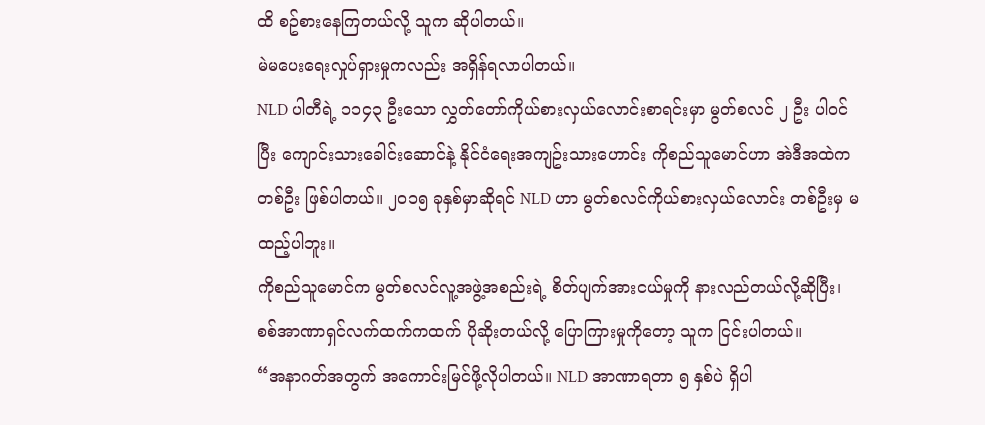ထိ စဥ်စားနေကြတယ်လို့ သူက ဆိုပါတယ်။
မဲမပေးရေးလှုပ်ရှားမှုကလည်း အရှိန်ရလာပါတယ်။
NLD ပါတီရဲ့ ၁၁၄၃ ဦးသော လွှတ်တော်ကိုယ်စားလှယ်လောင်းစာရင်းမှာ မွတ်စလင် ၂ ဦး ပါ၀င်ပြီး ကျောင်းသားခေါင်းဆောင်နဲ့ နိုင်ငံရေးအကျဥ်းသားဟောင်း ကိုစည်သူမောင်ဟာ အဲဒီအထဲက တစ်ဦး ဖြစ်ပါတယ်။ ၂၀၁၅ ခုနှစ်မှာဆိုရင် NLD ဟာ မွတ်စလင်ကိုယ်စားလှယ်လောင်း တစ်ဦးမှ မထည့်ပါဘူး။
ကိုစည်သူမောင်က မွတ်စလင်လူ့အဖွဲ့အစည်းရဲ့ စိတ်ပျက်အားငယ်မှုကို နားလည်တယ်လို့ဆိုပြီး၊ စစ်အာဏာရှင်လက်ထက်ကထက် ပိုဆိုးတယ်လို့ ပြောကြားမှုကိုတော့ သူက ငြင်းပါတယ်။
“အနာဂတ်အတွက် အကောင်းမြင်ဖို့လိုပါတယ်။ NLD အာဏာရတာ ၅ နှစ်ပဲ ရှိပါ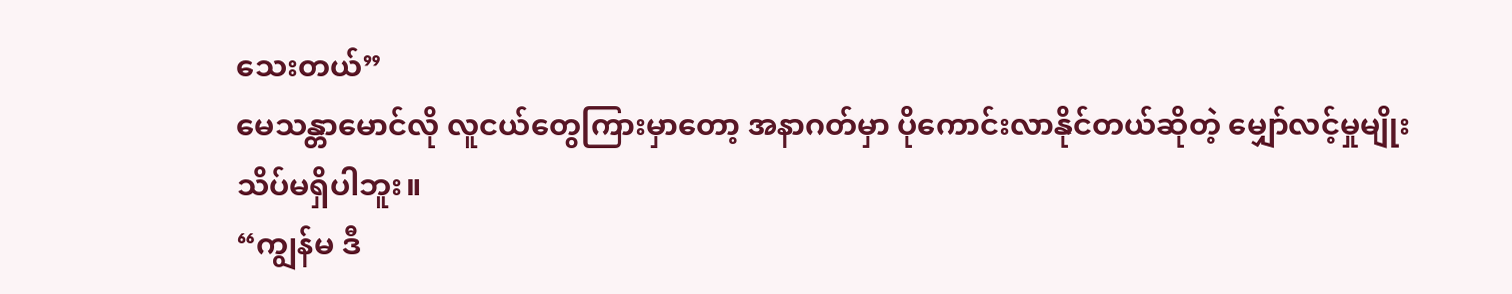သေးတယ်”
မေသန္တာမောင်လို လူငယ်တွေကြားမှာတော့ အနာဂတ်မှာ ပိုကောင်းလာနိုင်တယ်ဆိုတဲ့ မျှော်လင့်မှုမျိုး သိပ်မရှိပါဘူး။
“ကျွန်မ ဒီ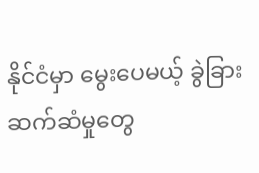နိုင်ငံမှာ မွေးပေမယ့် ခွဲခြားဆက်ဆံမှုတွေ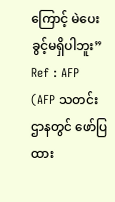ကြောင့် မဲပေးခွင့်မရှိပါဘူး”
Ref : AFP
(AFP သတင်းဌာနတွင် ဖော်ပြထား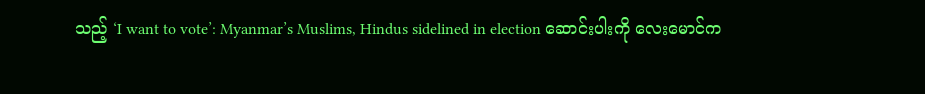သည့် ‘I want to vote’: Myanmar’s Muslims, Hindus sidelined in election ဆောင်းပါးကို လေးမောင်က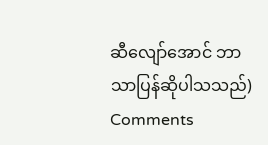ဆီလျော်အောင် ဘာသာပြန်ဆိုပါသသည်)
Comments